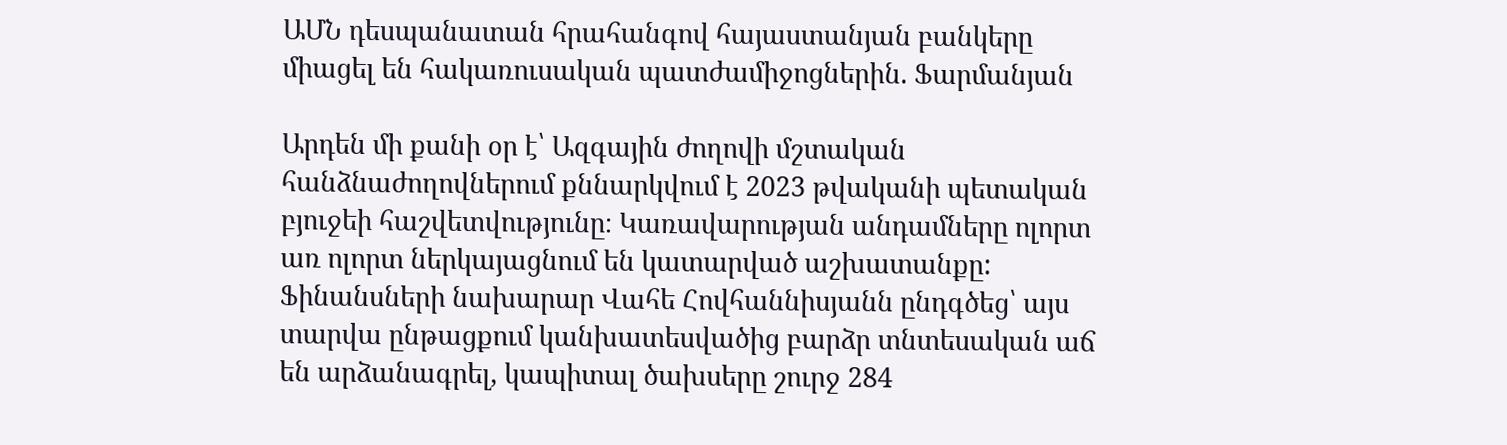ԱՄՆ դեսպանատան հրահանգով հայաստանյան բանկերը միացել են հակառուսական պատժամիջոցներին. Ֆարմանյան

Արդեն մի քանի օր է՝ Ազգային ժողովի մշտական հանձնաժողովներում քննարկվում է 2023 թվականի պետական բյուջեի հաշվետվությունը։ Կառավարության անդամները ոլորտ առ ոլորտ ներկայացնում են կատարված աշխատանքը: Ֆինանսների նախարար Վահե Հովհաննիսյանն ընդգծեց՝ այս տարվա ընթացքում կանխատեսվածից բարձր տնտեսական աճ են արձանագրել, կապիտալ ծախսերը շուրջ 284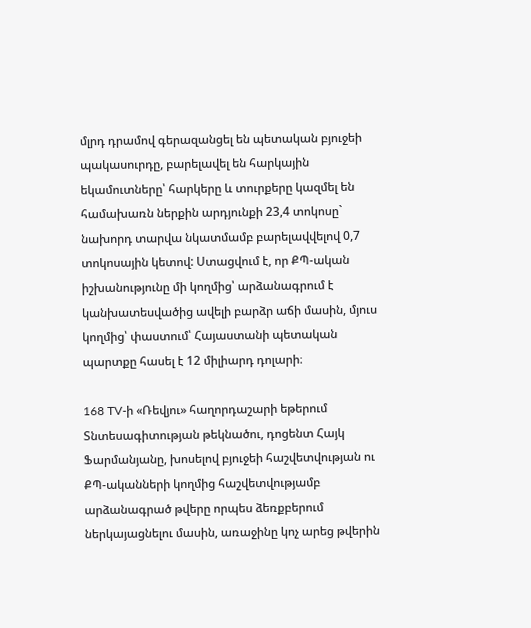մլրդ դրամով գերազանցել են պետական բյուջեի պակասուրդը, բարելավել են հարկային եկամուտները՝ հարկերը և տուրքերը կազմել են համախառն ներքին արդյունքի 23,4 տոկոսը` նախորդ տարվա նկատմամբ բարելավվելով 0,7 տոկոսային կետով: Ստացվում է, որ ՔՊ-ական իշխանությունը մի կողմից՝ արձանագրում է կանխատեսվածից ավելի բարձր աճի մասին, մյուս կողմից՝ փաստում՝ Հայաստանի պետական պարտքը հասել է 12 միլիարդ դոլարի։

168 TV-ի «Ռեվյու» հաղորդաշարի եթերում Տնտեսագիտության թեկնածու, դոցենտ Հայկ Ֆարմանյանը, խոսելով բյուջեի հաշվետվության ու ՔՊ-ականների կողմից հաշվետվությամբ արձանագրած թվերը որպես ձեռքբերում ներկայացնելու մասին, առաջինը կոչ արեց թվերին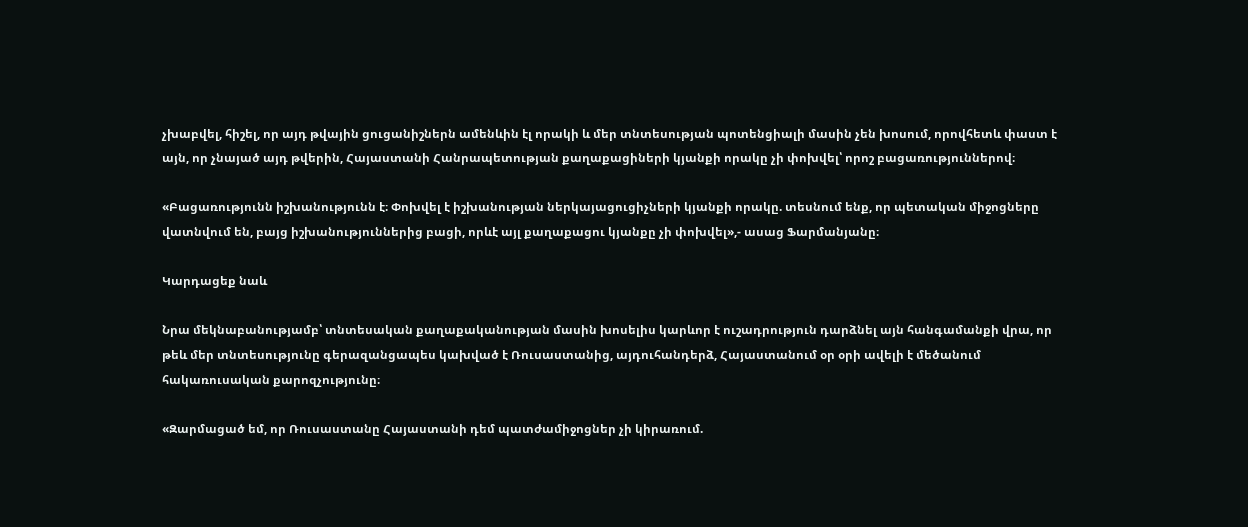չխաբվել, հիշել, որ այդ թվային ցուցանիշներն ամենևին էլ որակի և մեր տնտեսության պոտենցիալի մասին չեն խոսում, որովհետև փաստ է այն, որ չնայած այդ թվերին, Հայաստանի Հանրապետության քաղաքացիների կյանքի որակը չի փոխվել՝ որոշ բացառություններով։

«Բացառությունն իշխանությունն է։ Փոխվել է իշխանության ներկայացուցիչների կյանքի որակը. տեսնում ենք, որ պետական միջոցները վատնվում են, բայց իշխանություններից բացի, որևէ այլ քաղաքացու կյանքը չի փոխվել»,- ասաց Ֆարմանյանը։

Կարդացեք նաև

Նրա մեկնաբանությամբ՝ տնտեսական քաղաքականության մասին խոսելիս կարևոր է ուշադրություն դարձնել այն հանգամանքի վրա, որ թեև մեր տնտեսությունը գերազանցապես կախված է Ռուսաստանից, այդուհանդերձ, Հայաստանում օր օրի ավելի է մեծանում հակառուսական քարոզչությունը։

«Զարմացած եմ, որ Ռուսաստանը Հայաստանի դեմ պատժամիջոցներ չի կիրառում.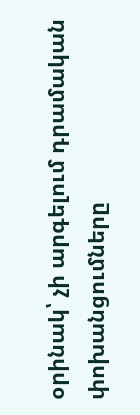օրինակ՝ չի արգելում դրամական փոխանցումները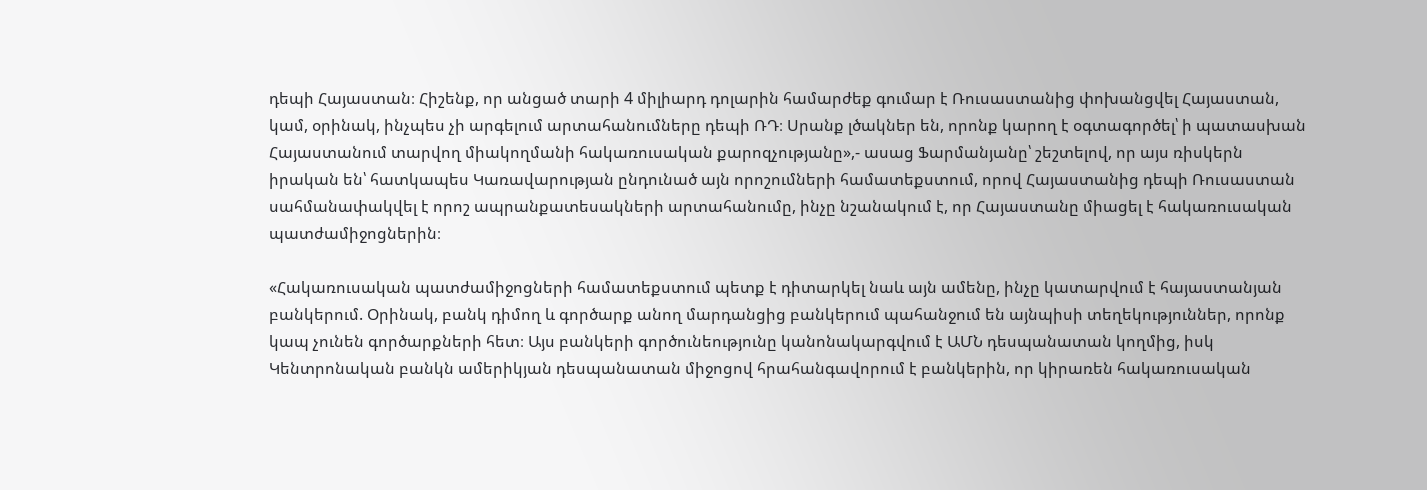դեպի Հայաստան։ Հիշենք, որ անցած տարի 4 միլիարդ դոլարին համարժեք գումար է Ռուսաստանից փոխանցվել Հայաստան, կամ, օրինակ, ինչպես չի արգելում արտահանումները դեպի ՌԴ։ Սրանք լծակներ են, որոնք կարող է օգտագործել՝ ի պատասխան Հայաստանում տարվող միակողմանի հակառուսական քարոզչությանը»,- ասաց Ֆարմանյանը՝ շեշտելով, որ այս ռիսկերն իրական են՝ հատկապես Կառավարության ընդունած այն որոշումների համատեքստում, որով Հայաստանից դեպի Ռուսաստան սահմանափակվել է որոշ ապրանքատեսակների արտահանումը, ինչը նշանակում է, որ Հայաստանը միացել է հակառուսական պատժամիջոցներին։

«Հակառուսական պատժամիջոցների համատեքստում պետք է դիտարկել նաև այն ամենը, ինչը կատարվում է հայաստանյան բանկերում. Օրինակ, բանկ դիմող և գործարք անող մարդանցից բանկերում պահանջում են այնպիսի տեղեկություններ, որոնք կապ չունեն գործարքների հետ։ Այս բանկերի գործունեությունը կանոնակարգվում է ԱՄՆ դեսպանատան կողմից, իսկ Կենտրոնական բանկն ամերիկյան դեսպանատան միջոցով հրահանգավորում է բանկերին, որ կիրառեն հակառուսական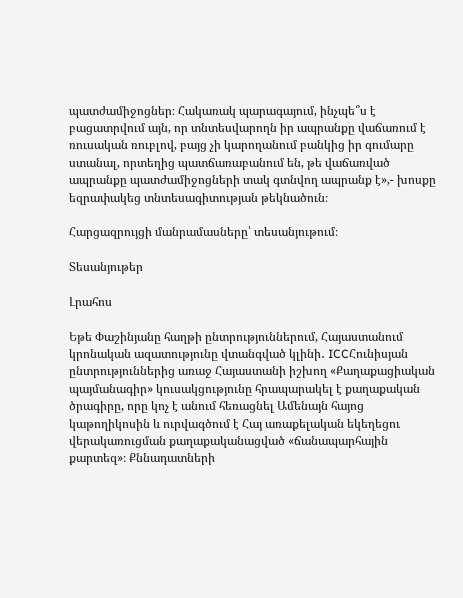պատժամիջոցներ։ Հակառակ պարագայում, ինչպե՞ս է բացատրվում այն, որ տնտեսվարողն իր ապրանքը վաճառում է ռուսական ռուբլով, բայց չի կարողանում բանկից իր գումարը ստանալ, որտեղից պատճառաբանում են, թե վաճառված ապրանքը պատժամիջոցների տակ գտնվող ապրանք է»,- խոսքը եզրափակեց տնտեսագիտության թեկնածուն։

Հարցազրույցի մանրամասները՝ տեսանյութում։

Տեսանյութեր

Լրահոս

Եթե Փաշինյանը հաղթի ընտրություններում, Հայաստանում կրոնական ազատությունը վտանգված կլինի․ ICCՀունիսյան ընտրություններից առաջ Հայաստանի իշխող «Քաղաքացիական պայմանագիր» կուսակցությունը հրապարակել է քաղաքական ծրագիրը, որը կոչ է անում հեռացնել Ամենայն հայոց կաթողիկոսին և ուրվագծում է Հայ առաքելական եկեղեցու վերակառուցման քաղաքականացված «ճանապարհային քարտեզ»։ Քննադատների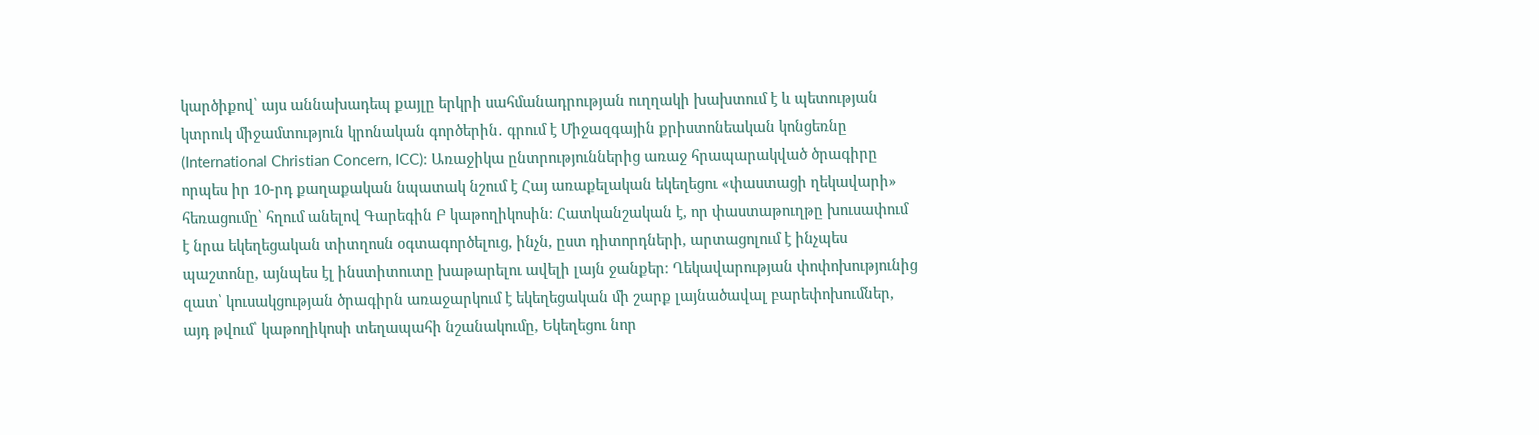կարծիքով՝ այս աննախադեպ քայլը երկրի սահմանադրության ուղղակի խախտում է և պետության կտրուկ միջամտություն կրոնական գործերին․ գրում է Միջազգային քրիստոնեական կոնցեռնը (International Christian Concern, ICC)։ Առաջիկա ընտրություններից առաջ հրապարակված ծրագիրը որպես իր 10-րդ քաղաքական նպատակ նշում է Հայ առաքելական եկեղեցու «փաստացի ղեկավարի» հեռացումը՝ հղում անելով Գարեգին Բ կաթողիկոսին։ Հատկանշական է, որ փաստաթուղթը խուսափում է նրա եկեղեցական տիտղոսն օգտագործելուց, ինչն, ըստ դիտորդների, արտացոլում է ինչպես պաշտոնը, այնպես էլ ինստիտուտը խաթարելու ավելի լայն ջանքեր։ Ղեկավարության փոփոխությունից զատ՝ կուսակցության ծրագիրն առաջարկում է եկեղեցական մի շարք լայնածավալ բարեփոխումներ, այդ թվում՝ կաթողիկոսի տեղապահի նշանակումը, Եկեղեցու նոր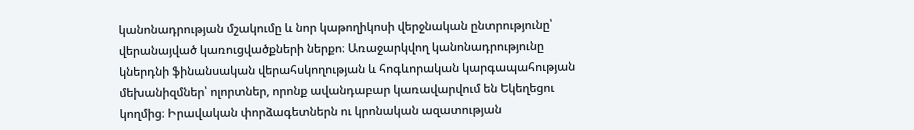կանոնադրության մշակումը և նոր կաթողիկոսի վերջնական ընտրությունը՝ վերանայված կառուցվածքների ներքո։ Առաջարկվող կանոնադրությունը կներդնի ֆինանսական վերահսկողության և հոգևորական կարգապահության մեխանիզմներ՝ ոլորտներ, որոնք ավանդաբար կառավարվում են Եկեղեցու կողմից։ Իրավական փորձագետներն ու կրոնական ազատության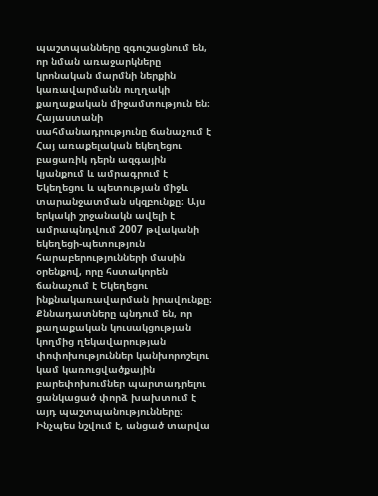պաշտպանները զգուշացնում են, որ նման առաջարկները կրոնական մարմնի ներքին կառավարմանն ուղղակի քաղաքական միջամտություն են։ Հայաստանի սահմանադրությունը ճանաչում է Հայ առաքելական եկեղեցու բացառիկ դերն ազգային կյանքում և ամրագրում է Եկեղեցու և պետության միջև տարանջատման սկզբունքը։ Այս երկակի շրջանակն ավելի է ամրապնդվում 2007 թվականի եկեղեցի-պետություն հարաբերությունների մասին օրենքով, որը հստակորեն ճանաչում է Եկեղեցու ինքնակառավարման իրավունքը։ Քննադատները պնդում են, որ քաղաքական կուսակցության կողմից ղեկավարության փոփոխություններ կանխորոշելու կամ կառուցվածքային բարեփոխումներ պարտադրելու ցանկացած փորձ խախտում է այդ պաշտպանությունները։ Ինչպես նշվում է, անցած տարվա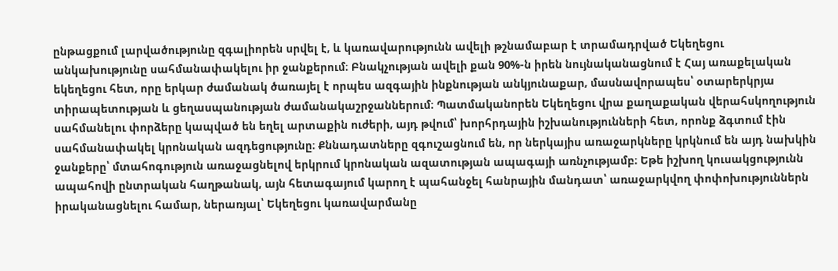ընթացքում լարվածությունը զգալիորեն սրվել է, և կառավարությունն ավելի թշնամաբար է տրամադրված Եկեղեցու անկախությունը սահմանափակելու իր ջանքերում։ Բնակչության ավելի քան 90%-ն իրեն նույնականացնում է Հայ առաքելական եկեղեցու հետ, որը երկար ժամանակ ծառայել է որպես ազգային ինքնության անկյունաքար, մասնավորապես՝ օտարերկրյա տիրապետության և ցեղասպանության ժամանակաշրջաններում։ Պատմականորեն Եկեղեցու վրա քաղաքական վերահսկողություն սահմանելու փորձերը կապված են եղել արտաքին ուժերի, այդ թվում՝ խորհրդային իշխանությունների հետ, որոնք ձգտում էին սահմանափակել կրոնական ազդեցությունը։ Քննադատները զգուշացնում են, որ ներկայիս առաջարկները կրկնում են այդ նախկին ջանքերը՝ մտահոգություն առաջացնելով երկրում կրոնական ազատության ապագայի առնչությամբ։ Եթե իշխող կուսակցությունն ապահովի ընտրական հաղթանակ, այն հետագայում կարող է պահանջել հանրային մանդատ՝ առաջարկվող փոփոխություններն իրականացնելու համար, ներառյալ՝ Եկեղեցու կառավարմանը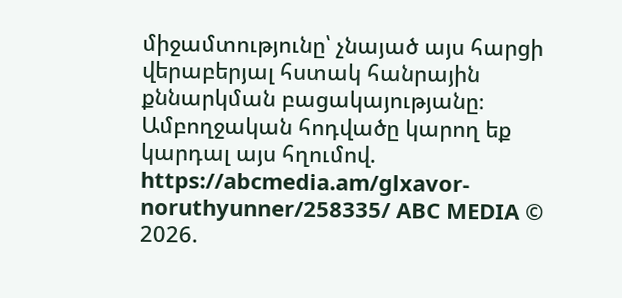միջամտությունը՝ չնայած այս հարցի վերաբերյալ հստակ հանրային քննարկման բացակայությանը։ Ամբողջական հոդվածը կարող եք կարդալ այս հղումով. https://abcmedia.am/glxavor-noruthyunner/258335/ ABC MEDIA © 2026.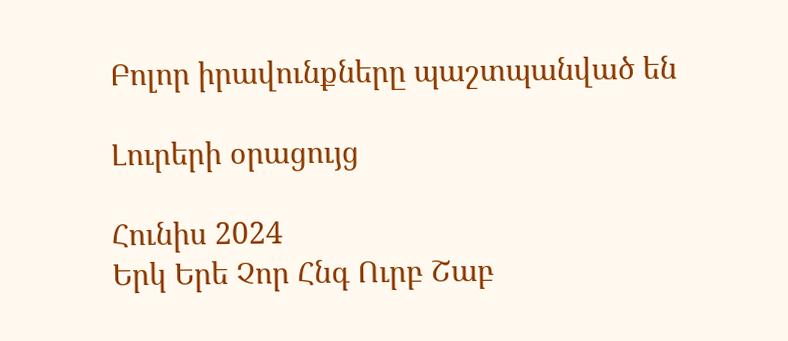Բոլոր իրավունքները պաշտպանված են

Լուրերի օրացույց

Հունիս 2024
Երկ Երե Չոր Հնգ Ուրբ Շաբ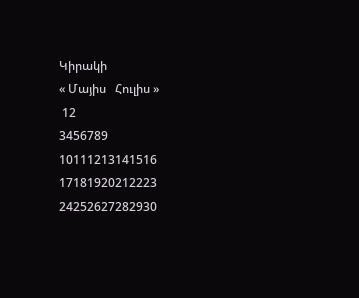Կիրակի
« Մայիս   Հուլիս »
 12
3456789
10111213141516
17181920212223
24252627282930